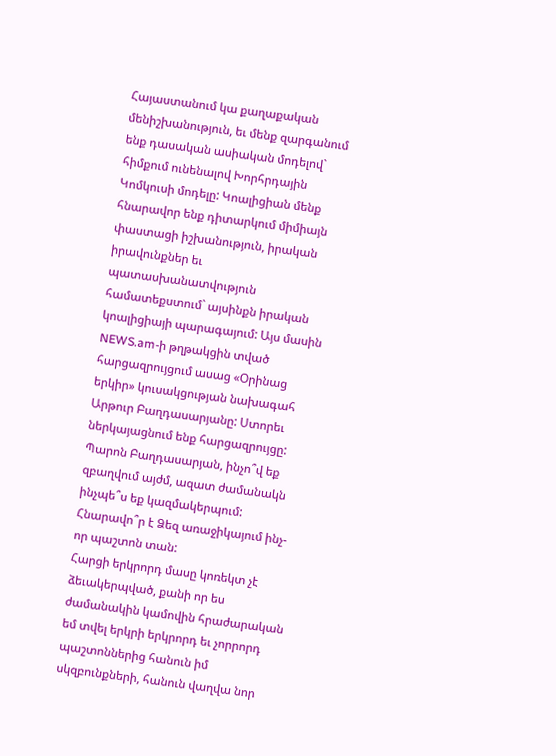Հայաստանում կա քաղաքական մենիշխանություն, եւ մենք զարգանում ենք դասական ասիական մոդելով` հիմքում ունենալով Խորհրդային Կոմկուսի մոդելը: Կոալիցիան մենք հնարավոր ենք դիտարկում միմիայն փաստացի իշխանություն, իրական իրավունքներ եւ պատասխանատվություն համատեքստում` այսինքն իրական կոալիցիայի պարագայում: Այս մասին NEWS.am-ի թղթակցին տված հարցազրույցում ասաց «Օրինաց երկիր» կուսակցության նախագահ Արթուր Բաղդասարյանը: Ստորեւ ներկայացնում ենք հարցազրույցը:
Պարոն Բաղդասարյան, ինչո՞վ եք զբաղվում այժմ, ազատ ժամանակն ինչպե՞ս եք կազմակերպում: Հնարավո՞ր է Ձեզ առաջիկայում ինչ-որ պաշտոն տան:
Հարցի երկրորդ մասը կոռեկտ չէ ձեւակերպված, քանի որ ես ժամանակին կամովին հրաժարական եմ տվել երկրի երկրորդ եւ չորրորդ պաշտոններից հանուն իմ սկզբունքների, հանուն վաղվա նոր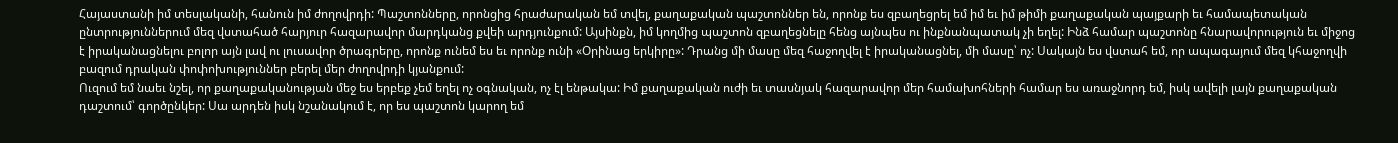Հայաստանի իմ տեսլականի, հանուն իմ ժողովրդի: Պաշտոնները, որոնցից հրաժարական եմ տվել, քաղաքական պաշտոններ են, որոնք ես զբաղեցրել եմ իմ եւ իմ թիմի քաղաքական պայքարի եւ համապետական ընտրություններում մեզ վստահած հարյուր հազարավոր մարդկանց քվեի արդյունքում: Այսինքն, իմ կողմից պաշտոն զբաղեցնելը հենց այնպես ու ինքնանպատակ չի եղել: Ինձ համար պաշտոնը հնարավորություն եւ միջոց է իրականացնելու բոլոր այն լավ ու լուսավոր ծրագրերը, որոնք ունեմ ես եւ որոնք ունի «Օրինաց երկիրը»: Դրանց մի մասը մեզ հաջողվել է իրականացնել, մի մասը՝ ոչ: Սակայն ես վստահ եմ, որ ապագայում մեզ կհաջողվի բազում դրական փոփոխություններ բերել մեր ժողովրդի կյանքում:
Ուզում եմ նաեւ նշել, որ քաղաքականության մեջ ես երբեք չեմ եղել ոչ օգնական, ոչ էլ ենթակա: Իմ քաղաքական ուժի եւ տասնյակ հազարավոր մեր համախոհների համար ես առաջնորդ եմ, իսկ ավելի լայն քաղաքական դաշտում՝ գործընկեր: Սա արդեն իսկ նշանակում է, որ ես պաշտոն կարող եմ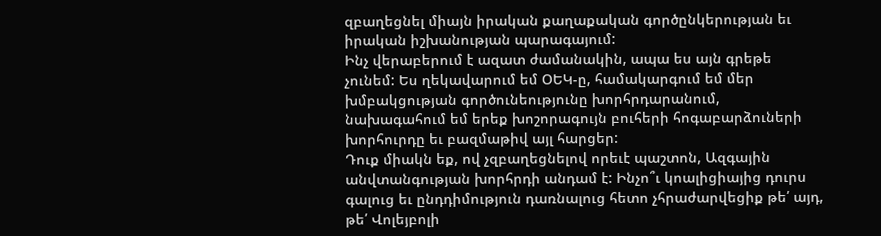զբաղեցնել միայն իրական քաղաքական գործընկերության եւ իրական իշխանության պարագայում:
Ինչ վերաբերում է ազատ ժամանակին, ապա ես այն գրեթե չունեմ: Ես ղեկավարում եմ ՕԵԿ-ը, համակարգում եմ մեր խմբակցության գործունեությունը խորհրդարանում, նախագահում եմ երեք խոշորագույն բուհերի հոգաբարձուների խորհուրդը եւ բազմաթիվ այլ հարցեր:
Դուք միակն եք, ով չզբաղեցնելով որեւէ պաշտոն, Ազգային անվտանգության խորհրդի անդամ է: Ինչո՞ւ կոալիցիայից դուրս գալուց եւ ընդդիմություն դառնալուց հետո չհրաժարվեցիք թե՛ այդ, թե՛ Վոլեյբոլի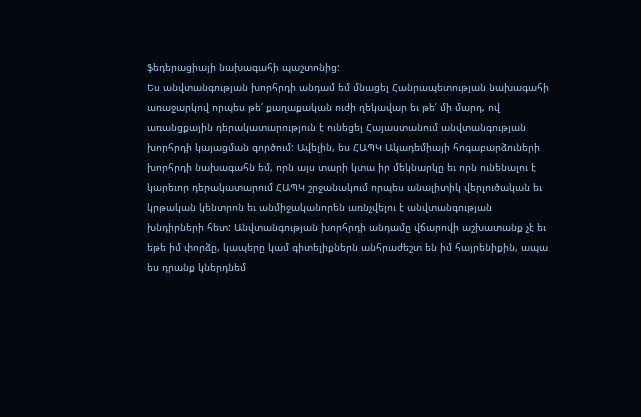ֆեդերացիայի նախագահի պաշտոնից:
Ես անվտանգության խորհրդի անդամ եմ մնացել Հանրապետության նախագահի առաջարկով որպես թե՛ քաղաքական ուժի ղեկավար եւ թե՛ մի մարդ, ով առանցքային դերակատարություն է ունեցել Հայաստանում անվտանգության խորհրդի կայացման գործում: Ավելին, ես ՀԱՊԿ Ակադեմիայի հոգաբարձուների խորհրդի նախագահն եմ, որն այս տարի կտա իր մեկնարկը եւ որն ունենալու է կարեւոր դերակատարում ՀԱՊԿ շրջանակում որպես անալիտիկ վերլուծական եւ կրթական կենտրոն եւ անմիջականորեն առնչվելու է անվտանգության խնդիրների հետ: Անվտանգության խորհրդի անդամը վճարովի աշխատանք չէ եւ եթե իմ փորձը, կապերը կամ գիտելիքներն անհրաժեշտ են իմ հայրենիքին, ապա ես դրանք կներդնեմ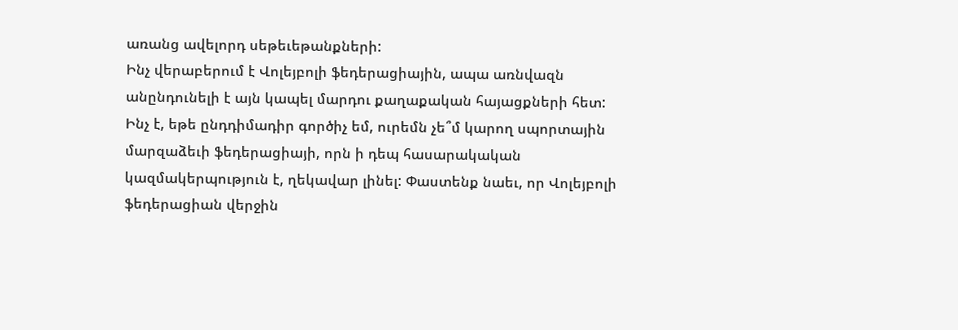առանց ավելորդ սեթեւեթանքների:
Ինչ վերաբերում է Վոլեյբոլի ֆեդերացիային, ապա առնվազն անընդունելի է այն կապել մարդու քաղաքական հայացքների հետ: Ինչ է, եթե ընդդիմադիր գործիչ եմ, ուրեմն չե՞մ կարող սպորտային մարզաձեւի ֆեդերացիայի, որն ի դեպ հասարակական կազմակերպություն է, ղեկավար լինել: Փաստենք նաեւ, որ Վոլեյբոլի ֆեդերացիան վերջին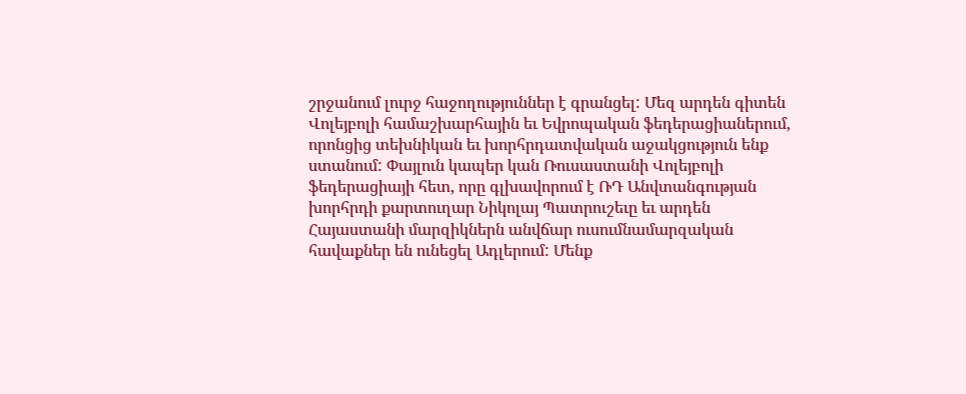շրջանում լուրջ հաջողություններ է գրանցել: Մեզ արդեն գիտեն Վոլեյբոլի համաշխարհային եւ Եվրոպական ֆեդերացիաներում, որոնցից տեխնիկան եւ խորհրդատվական աջակցություն ենք ստանում: Փայլուն կապեր կան Ռուսաստանի Վոլեյբոլի ֆեդերացիայի հետ, որը գլխավորում է ՌԴ Անվտանգության խորհրդի քարտուղար Նիկոլայ Պատրուշեւը եւ արդեն Հայաստանի մարզիկներն անվճար ուսումնամարզական հավաքներ են ունեցել Ադլերում: Մենք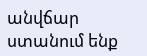անվճար ստանում ենք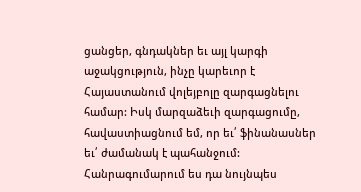ցանցեր, գնդակներ եւ այլ կարգի աջակցություն, ինչը կարեւոր է Հայաստանում վոլեյբոլը զարգացնելու համար: Իսկ մարզաձեւի զարգացումը, հավաստիացնում եմ, որ եւ՛ ֆինանասներ եւ՛ ժամանակ է պահանջում: Հանրագումարում ես դա նույնպես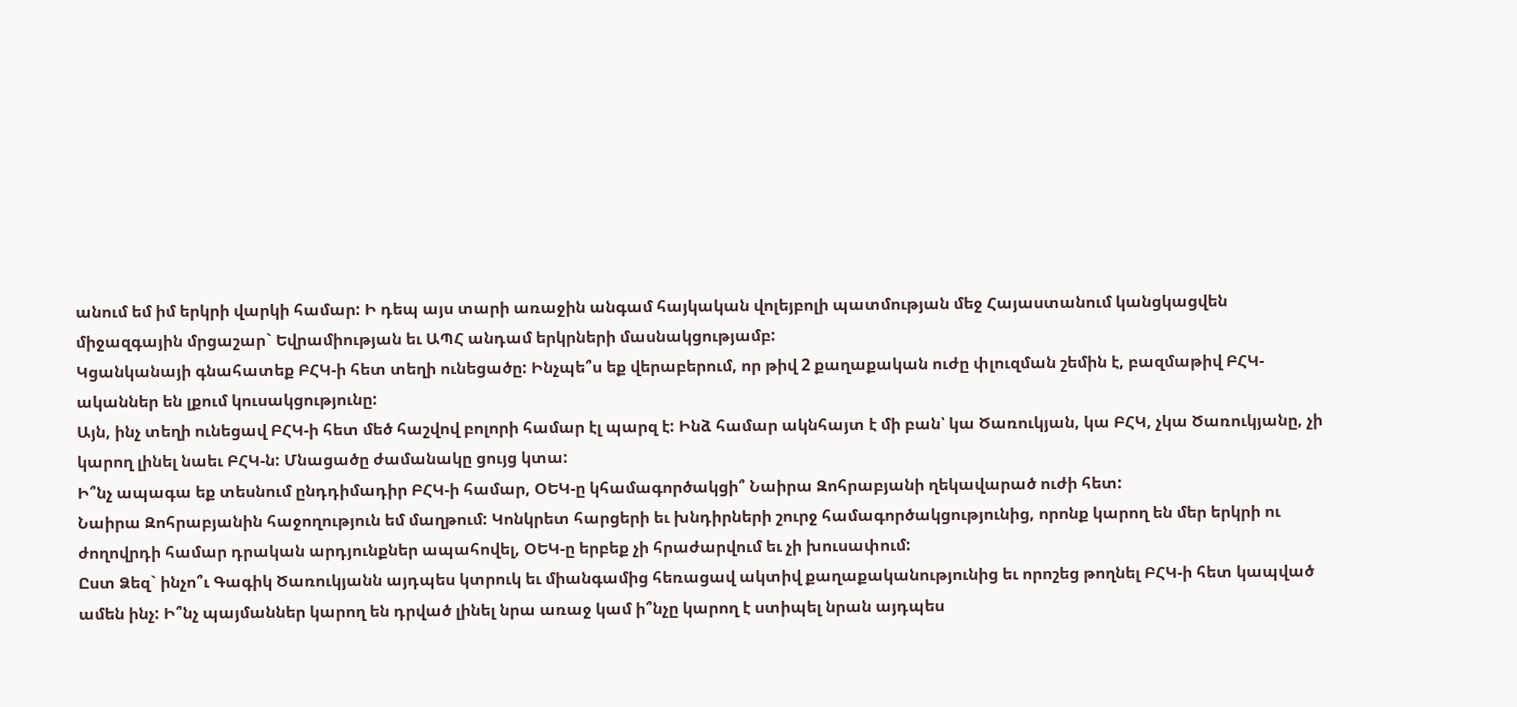անում եմ իմ երկրի վարկի համար: Ի դեպ այս տարի առաջին անգամ հայկական վոլեյբոլի պատմության մեջ Հայաստանում կանցկացվեն միջազգային մրցաշար` Եվրամիության եւ ԱՊՀ անդամ երկրների մասնակցությամբ:
Կցանկանայի գնահատեք ԲՀԿ-ի հետ տեղի ունեցածը: Ինչպե՞ս եք վերաբերում, որ թիվ 2 քաղաքական ուժը փլուզման շեմին է, բազմաթիվ ԲՀԿ-ականներ են լքում կուսակցությունը:
Այն, ինչ տեղի ունեցավ ԲՀԿ-ի հետ մեծ հաշվով բոլորի համար էլ պարզ է: Ինձ համար ակնհայտ է մի բան՝ կա Ծառուկյան, կա ԲՀԿ, չկա Ծառուկյանը, չի կարող լինել նաեւ ԲՀԿ-ն: Մնացածը ժամանակը ցույց կտա:
Ի՞նչ ապագա եք տեսնում ընդդիմադիր ԲՀԿ-ի համար, ՕԵԿ-ը կհամագործակցի՞ Նաիրա Զոհրաբյանի ղեկավարած ուժի հետ:
Նաիրա Զոհրաբյանին հաջողություն եմ մաղթում: Կոնկրետ հարցերի եւ խնդիրների շուրջ համագործակցությունից, որոնք կարող են մեր երկրի ու ժողովրդի համար դրական արդյունքներ ապահովել, ՕԵԿ-ը երբեք չի հրաժարվում եւ չի խուսափում:
Ըստ Ձեզ` ինչո՞ւ Գագիկ Ծառուկյանն այդպես կտրուկ եւ միանգամից հեռացավ ակտիվ քաղաքականությունից եւ որոշեց թողնել ԲՀԿ-ի հետ կապված ամեն ինչ: Ի՞նչ պայմաններ կարող են դրված լինել նրա առաջ կամ ի՞նչը կարող է ստիպել նրան այդպես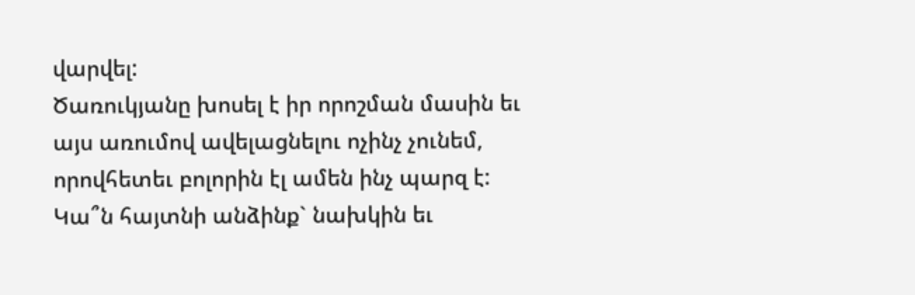վարվել:
Ծառուկյանը խոսել է իր որոշման մասին եւ այս առումով ավելացնելու ոչինչ չունեմ, որովհետեւ բոլորին էլ ամեն ինչ պարզ է:
Կա՞ն հայտնի անձինք` նախկին եւ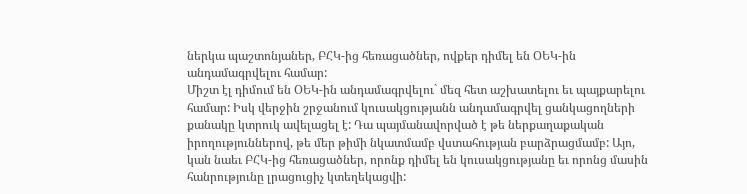ներկա պաշտոնյաներ, ԲՀԿ-ից հեռացածներ, ովքեր դիմել են ՕԵԿ-ին անդամագրվելու համար:
Միշտ էլ դիմում են ՕԵԿ-ին անդամագրվելու` մեզ հետ աշխատելու եւ պայքարելու համար: Իսկ վերջին շրջանում կուսակցությանն անդամագրվել ցանկացողների քանակը կտրուկ ավելացել է: Դա պայմանավորված է թե ներքաղաքական իրողություններով, թե մեր թիմի նկատմամբ վստահության բարձրացմամբ: Այո, կան նաեւ ԲՀԿ-ից հեռացածներ, որոնք դիմել են կուսակցությանը եւ որոնց մասին հանրությունը լրացուցիչ կտեղեկացվի: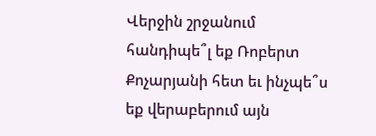Վերջին շրջանում հանդիպե՞լ եք Ռոբերտ Քոչարյանի հետ եւ ինչպե՞ս եք վերաբերում այն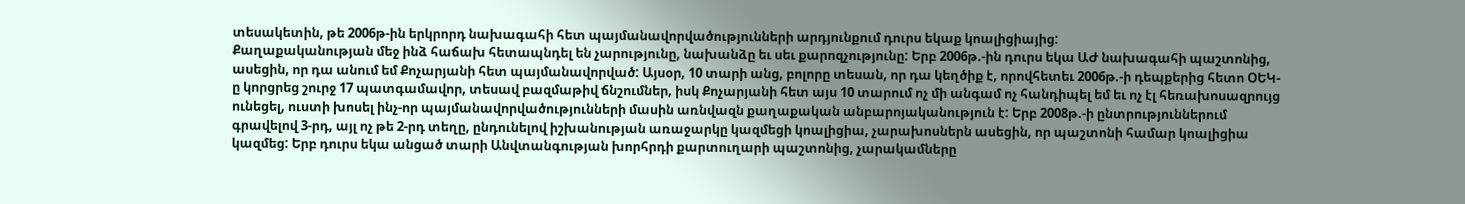տեսակետին, թե 2006թ-ին երկրորդ նախագահի հետ պայմանավորվածությունների արդյունքում դուրս եկաք կոալիցիայից:
Քաղաքականության մեջ ինձ հաճախ հետապնդել են չարությունը, նախանձը եւ սեւ քարոզչությունը: Երբ 2006թ.-ին դուրս եկա ԱԺ նախագահի պաշտոնից, ասեցին, որ դա անում եմ Քոչարյանի հետ պայմանավորված: Այսօր, 10 տարի անց, բոլորը տեսան, որ դա կեղծիք է, որովհետեւ 2006թ.-ի դեպքերից հետո ՕԵԿ-ը կորցրեց շուրջ 17 պատգամավոր, տեսավ բազմաթիվ ճնշումներ, իսկ Քոչարյանի հետ այս 10 տարում ոչ մի անգամ ոչ հանդիպել եմ եւ ոչ էլ հեռախոսազրույց ունեցել, ուստի խոսել ինչ-որ պայմանավորվածությունների մասին առնվազն քաղաքական անբարոյականություն է: Երբ 2008թ.-ի ընտրություններում գրավելով 3-րդ, այլ ոչ թե 2-րդ տեղը, ընդունելով իշխանության առաջարկը կազմեցի կոալիցիա, չարախոսներն ասեցին, որ պաշտոնի համար կոալիցիա կազմեց: Երբ դուրս եկա անցած տարի Անվտանգության խորհրդի քարտուղարի պաշտոնից, չարակամները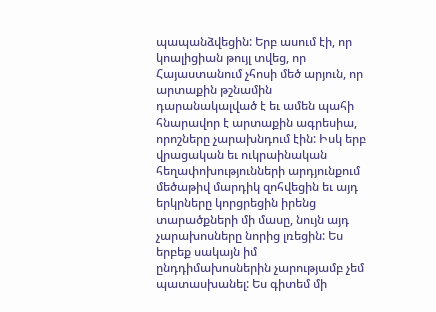պապանձվեցին: Երբ ասում էի, որ կոալիցիան թույլ տվեց, որ Հայաստանում չհոսի մեծ արյուն, որ արտաքին թշնամին դարանակալված է եւ ամեն պահի հնարավոր է արտաքին ագրեսիա, որոշները չարախնդում էին: Իսկ երբ վրացական եւ ուկրաինական հեղափոխությունների արդյունքում մեծաթիվ մարդիկ զոհվեցին եւ այդ երկրները կորցրեցին իրենց տարածքների մի մասը, նույն այդ չարախոսները նորից լռեցին: Ես երբեք սակայն իմ ընդդիմախոսներին չարությամբ չեմ պատասխանել: Ես գիտեմ մի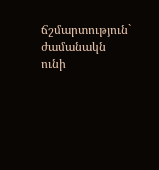ճշմարտություն` ժամանակն ունի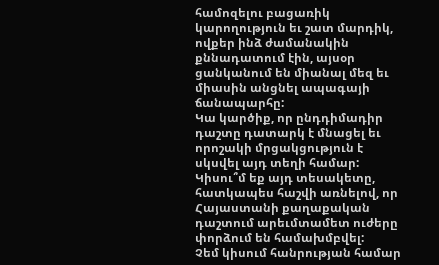համոզելու բացառիկ կարողություն եւ շատ մարդիկ, ովքեր ինձ ժամանակին քննադատում էին, այսօր ցանկանում են միանալ մեզ եւ միասին անցնել ապագայի ճանապարհը:
Կա կարծիք, որ ընդդիմադիր դաշտը դատարկ է մնացել եւ որոշակի մրցակցություն է սկսվել այդ տեղի համար: Կիսու՞մ եք այդ տեսակետը, հատկապես հաշվի առնելով, որ Հայաստանի քաղաքական դաշտում արեւմտամետ ուժերը փորձում են համախմբվել:
Չեմ կիսում հանրության համար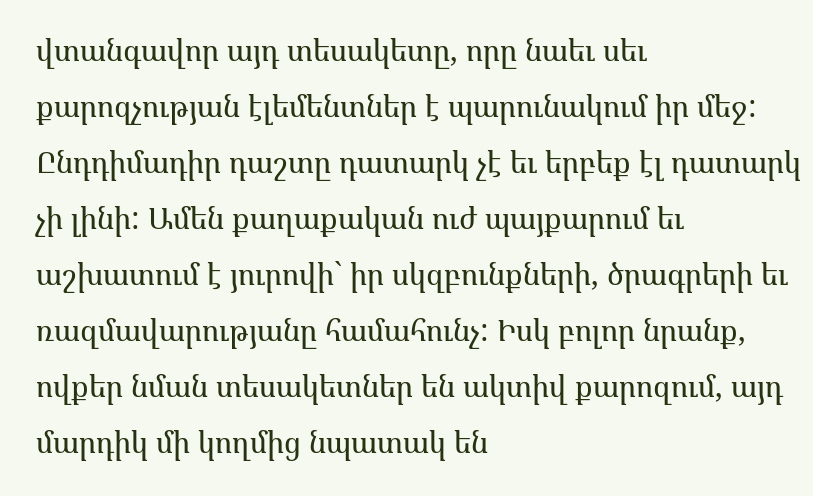վտանգավոր այդ տեսակետը, որը նաեւ սեւ քարոզչության էլեմենտներ է պարունակում իր մեջ: Ընդդիմադիր դաշտը դատարկ չէ եւ երբեք էլ դատարկ չի լինի: Ամեն քաղաքական ուժ պայքարում եւ աշխատում է յուրովի` իր սկզբունքների, ծրագրերի եւ ռազմավարությանը համահունչ: Իսկ բոլոր նրանք, ովքեր նման տեսակետներ են ակտիվ քարոզում, այդ մարդիկ մի կողմից նպատակ են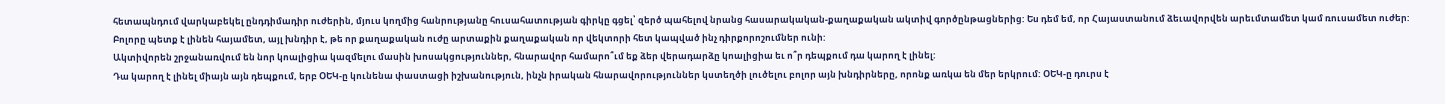հետապնդում վարկաբեկել ընդդիմադիր ուժերին, մյուս կողմից հանրությանը հուսահատության գիրկը գցել՝ զերծ պահելով նրանց հասարակական-քաղաքական ակտիվ գործընթացներից: Ես դեմ եմ, որ Հայաստանում ձեւավորվեն արեւմտամետ կամ ռուսամետ ուժեր: Բոլորը պետք է լինեն հայամետ, այլ խնդիր է, թե որ քաղաքական ուժը արտաքին քաղաքական որ վեկտորի հետ կապված ինչ դիրքորոշումներ ունի:
Ակտիվորեն շրջանառվում են նոր կոալիցիա կազմելու մասին խոսակցություններ, հնարավոր համարո՞ւմ եք ձեր վերադարձը կոալիցիա եւ ո՞ր դեպքում դա կարող է լինել:
Դա կարող է լինել միայն այն դեպքում, երբ ՕԵԿ-ը կունենա փաստացի իշխանություն, ինչն իրական հնարավորություններ կստեղծի լուծելու բոլոր այն խնդիրները, որոնք առկա են մեր երկրում: ՕԵԿ-ը դուրս է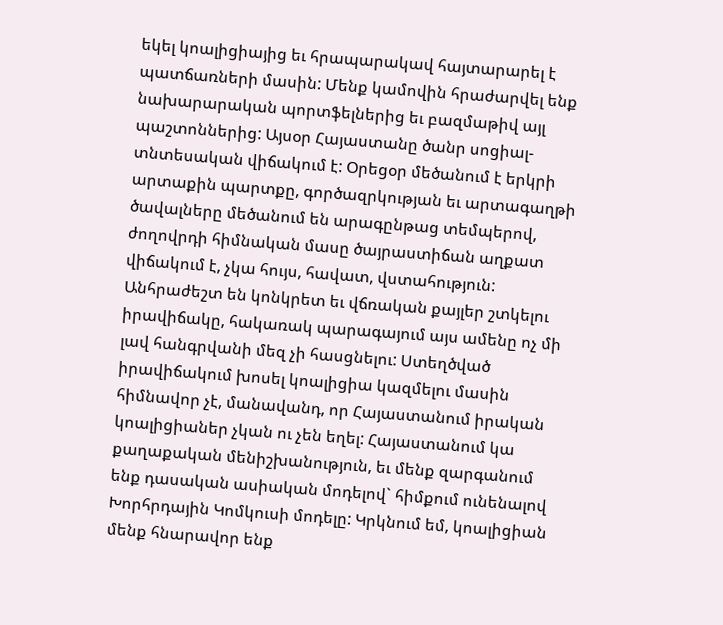եկել կոալիցիայից եւ հրապարակավ հայտարարել է պատճառների մասին: Մենք կամովին հրաժարվել ենք նախարարական պորտֆելներից եւ բազմաթիվ այլ պաշտոններից: Այսօր Հայաստանը ծանր սոցիալ-տնտեսական վիճակում է: Օրեցօր մեծանում է երկրի արտաքին պարտքը, գործազրկության եւ արտագաղթի ծավալները մեծանում են արագընթաց տեմպերով, ժողովրդի հիմնական մասը ծայրաստիճան աղքատ վիճակում է, չկա հույս, հավատ, վստահություն: Անհրաժեշտ են կոնկրետ եւ վճռական քայլեր շտկելու իրավիճակը, հակառակ պարագայում այս ամենը ոչ մի լավ հանգրվանի մեզ չի հասցնելու: Ստեղծված իրավիճակում խոսել կոալիցիա կազմելու մասին հիմնավոր չէ, մանավանդ, որ Հայաստանում իրական կոալիցիաներ չկան ու չեն եղել: Հայաստանում կա քաղաքական մենիշխանություն, եւ մենք զարգանում ենք դասական ասիական մոդելով` հիմքում ունենալով Խորհրդային Կոմկուսի մոդելը: Կրկնում եմ, կոալիցիան մենք հնարավոր ենք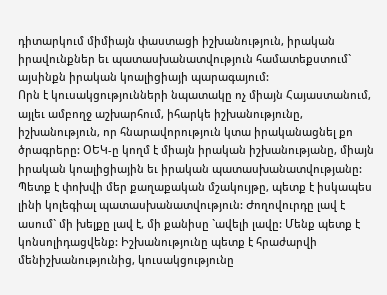դիտարկում միմիայն փաստացի իշխանություն, իրական իրավունքներ եւ պատասխանատվություն համատեքստում` այսինքն իրական կոալիցիայի պարագայում:
Որն է կուսակցությունների նպատակը ոչ միայն Հայաստանում, այլեւ ամբողջ աշխարհում, իհարկե իշխանությունը, իշխանություն, որ հնարավորություն կտա իրականացնել քո ծրագրերը: ՕԵԿ-ը կողմ է միայն իրական իշխանությանը, միայն իրական կոալիցիային եւ իրական պատասխանատվությանը: Պետք է փոխվի մեր քաղաքական մշակույթը, պետք է իսկապես լինի կոլեգիալ պատասխանատվություն: Ժողովուրդը լավ է ասում` մի խելքը լավ է, մի քանիսը `ավելի լավը: Մենք պետք է կոնսոլիդացվենք: Իշխանությունը պետք է հրաժարվի մենիշխանությունից, կուսակցությունը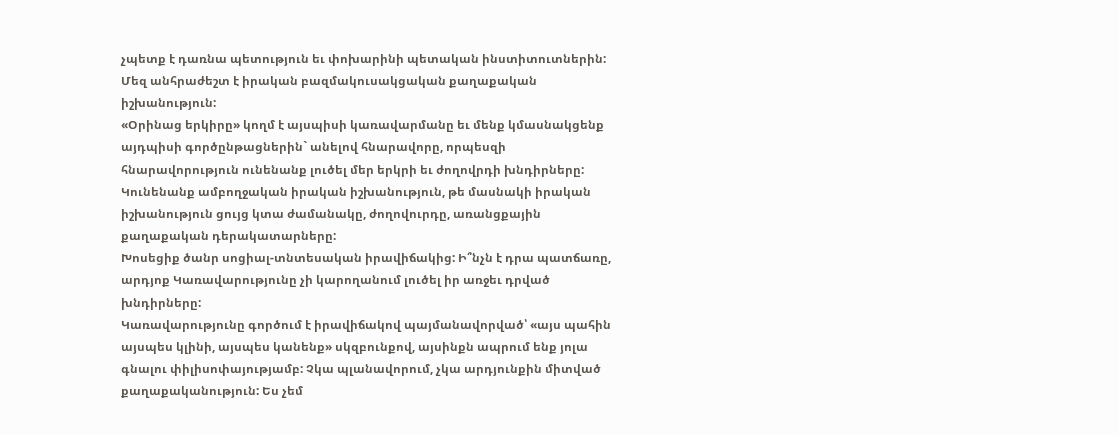չպետք է դառնա պետություն եւ փոխարինի պետական ինստիտուտներին: Մեզ անհրաժեշտ է իրական բազմակուսակցական քաղաքական իշխանություն:
«Օրինաց երկիրը» կողմ է այսպիսի կառավարմանը եւ մենք կմասնակցենք այդպիսի գործընթացներին` անելով հնարավորը, որպեսզի հնարավորություն ունենանք լուծել մեր երկրի եւ ժողովրդի խնդիրները: Կունենանք ամբողջական իրական իշխանություն, թե մասնակի իրական իշխանություն ցույց կտա ժամանակը, ժողովուրդը, առանցքային քաղաքական դերակատարները:
Խոսեցիք ծանր սոցիալ-տնտեսական իրավիճակից: Ի՞նչն է դրա պատճառը, արդյոք Կառավարությունը չի կարողանում լուծել իր առջեւ դրված խնդիրները:
Կառավարությունը գործում է իրավիճակով պայմանավորված՝ «այս պահին այսպես կլինի, այսպես կանենք» սկզբունքով, այսինքն ապրում ենք յոլա գնալու փիլիսոփայությամբ: Չկա պլանավորում, չկա արդյունքին միտված քաղաքականություն: Ես չեմ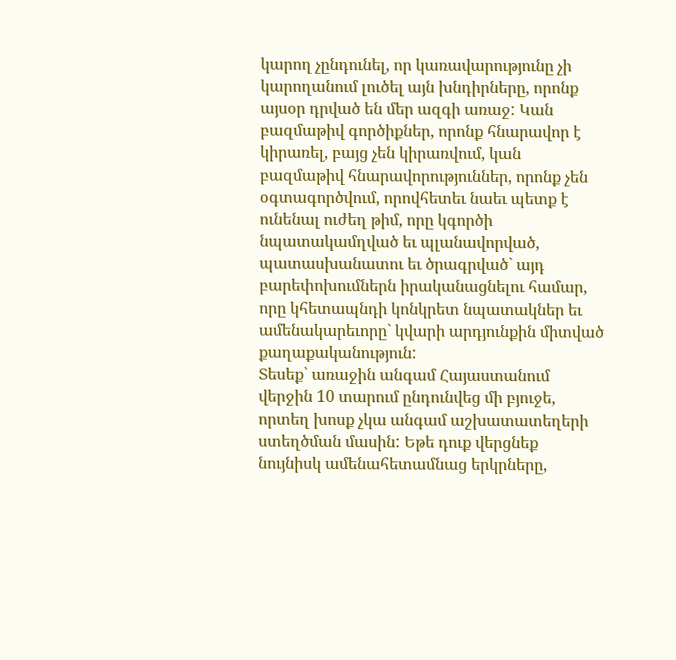կարող չընդունել, որ կառավարությունը չի կարողանում լուծել այն խնդիրները, որոնք այսօր դրված են մեր ազգի առաջ: Կան բազմաթիվ գործիքներ, որոնք հնարավոր է կիրառել, բայց չեն կիրառվում, կան բազմաթիվ հնարավորություններ, որոնք չեն օգտագործվում, որովհետեւ նաեւ պետք է ունենալ ուժեղ թիմ, որը կգործի նպատակամղված եւ պլանավորված, պատասխանատու եւ ծրագրված` այդ բարեփոխումներն իրականացնելու համար, որը կհետապնդի կոնկրետ նպատակներ եւ ամենակարեւորը` կվարի արդյունքին միտված քաղաքականություն:
Տեսեք՝ առաջին անգամ Հայաստանում վերջին 10 տարում ընդունվեց մի բյուջե, որտեղ խոսք չկա անգամ աշխատատեղերի ստեղծման մասին: Եթե դուք վերցնեք նույնիսկ ամենահետամնաց երկրները,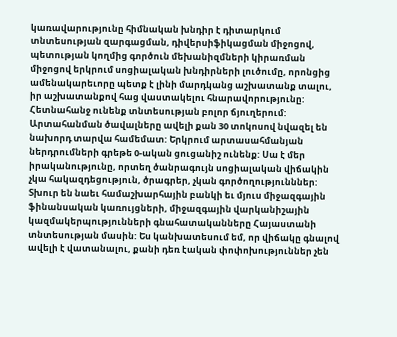կառավարությունը հիմնական խնդիր է դիտարկում տնտեսության զարգացման, դիվերսիֆիկացման միջոցով, պետության կողմից գործուն մեխանիզմների կիրառման միջոցով երկրում սոցիալական խնդիրների լուծումը, որոնցից ամենակարեւորը պետք է լինի մարդկանց աշխատանք տալու, իր աշխատանքով հաց վաստակելու հնարավորությունը: Հետնահանջ ունենք տնտեսության բոլոր ճյուղերում: Արտահանման ծավալները ավելի քան 30 տոկոսով նվազել են նախորդ տարվա համեմատ: Երկրում արտասահմանյան ներդրումների գրեթե 0-ական ցուցանիշ ունենք: Սա է մեր իրականությունը, որտեղ ծանրագույն սոցիալական վիճակին չկա հակազդեցություն, ծրագրեր, չկան գործողությունններ: Տխուր են նաեւ համաշխարհային բանկի եւ մյուս միջազգային ֆինանսական կառույցների, միջազգային վարկանիշային կազմակերպությունների գնահատականները Հայաստանի տնտեսության մասին: Ես կանխատեսում եմ, որ վիճակը գնալով ավելի է վատանալու, քանի դեռ էական փոփոխություններ չեն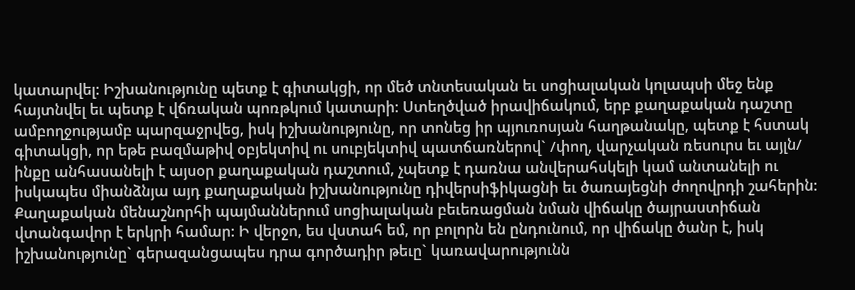կատարվել: Իշխանությունը պետք է գիտակցի, որ մեծ տնտեսական եւ սոցիալական կոլապսի մեջ ենք հայտնվել եւ պետք է վճռական պոռթկում կատարի: Ստեղծված իրավիճակում, երբ քաղաքական դաշտը ամբողջությամբ պարզաջրվեց, իսկ իշխանությունը, որ տոնեց իր պյուռոսյան հաղթանակը, պետք է հստակ գիտակցի, որ եթե բազմաթիվ օբյեկտիվ ու սուբյեկտիվ պատճառներով` /փող, վարչական ռեսուրս եւ այլն/ ինքը անհասանելի է այսօր քաղաքական դաշտում, չպետք է դառնա անվերահսկելի կամ անտանելի ու իսկապես միանձնյա այդ քաղաքական իշխանությունը դիվերսիֆիկացնի եւ ծառայեցնի ժողովրդի շահերին: Քաղաքական մենաշնորհի պայմաններում սոցիալական բեւեռացման նման վիճակը ծայրաստիճան վտանգավոր է երկրի համար: Ի վերջո, ես վստահ եմ, որ բոլորն են ընդունում, որ վիճակը ծանր է, իսկ իշխանությունը` գերազանցապես դրա գործադիր թեւը` կառավարությունն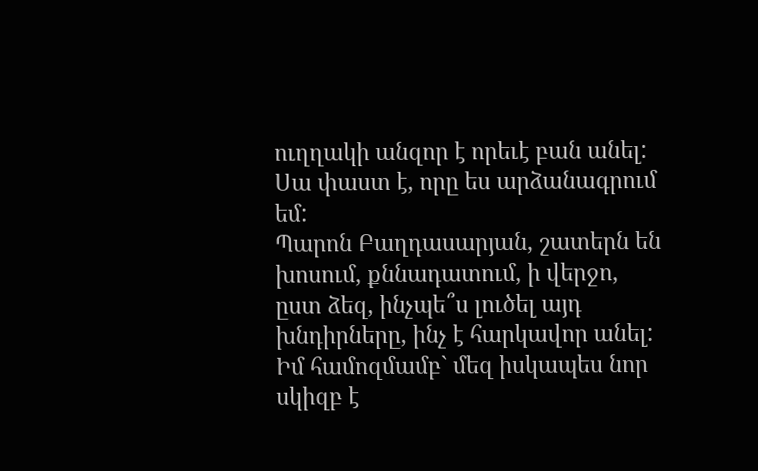ուղղակի անզոր է որեւէ բան անել: Սա փաստ է, որը ես արձանագրում եմ:
Պարոն Բաղդասարյան, շատերն են խոսում, քննադատում, ի վերջո, ըստ ձեզ, ինչպե՞ս լուծել այդ խնդիրները, ինչ է հարկավոր անել:
Իմ համոզմամբ` մեզ իսկապես նոր սկիզբ է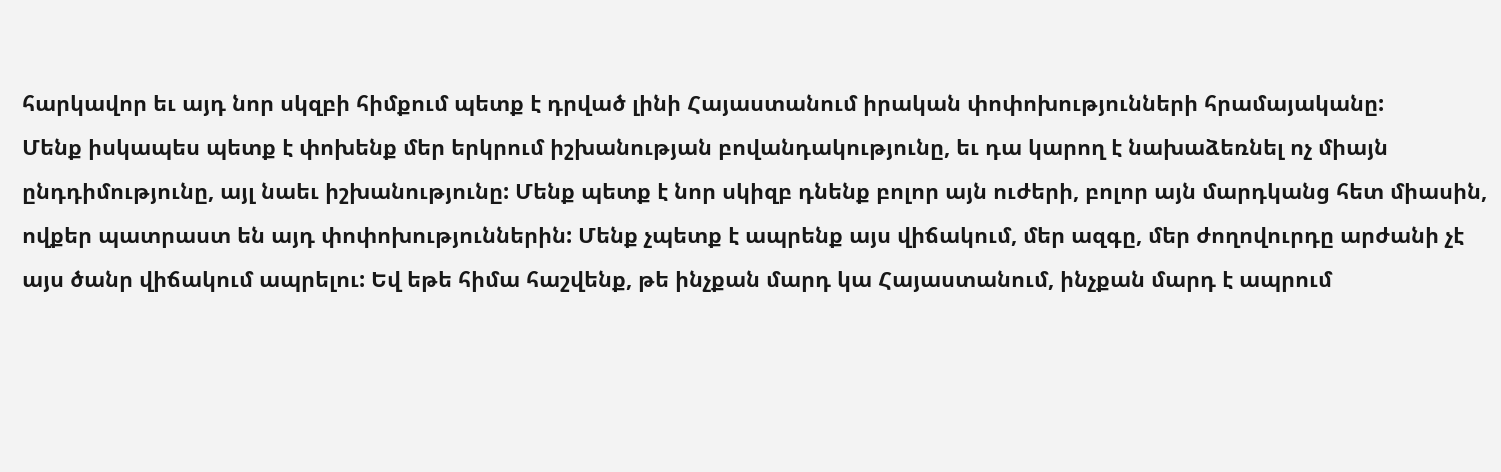հարկավոր եւ այդ նոր սկզբի հիմքում պետք է դրված լինի Հայաստանում իրական փոփոխությունների հրամայականը:
Մենք իսկապես պետք է փոխենք մեր երկրում իշխանության բովանդակությունը, եւ դա կարող է նախաձեռնել ոչ միայն ընդդիմությունը, այլ նաեւ իշխանությունը: Մենք պետք է նոր սկիզբ դնենք բոլոր այն ուժերի, բոլոր այն մարդկանց հետ միասին, ովքեր պատրաստ են այդ փոփոխություններին: Մենք չպետք է ապրենք այս վիճակում, մեր ազգը, մեր ժողովուրդը արժանի չէ այս ծանր վիճակում ապրելու: Եվ եթե հիմա հաշվենք, թե ինչքան մարդ կա Հայաստանում, ինչքան մարդ է ապրում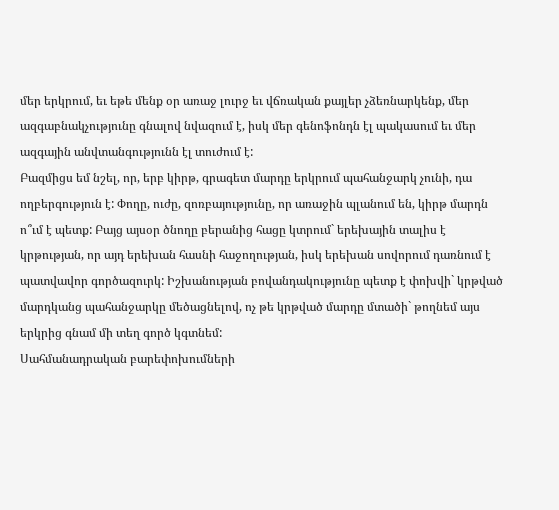մեր երկրում, եւ եթե մենք օր առաջ լուրջ եւ վճռական քայլեր չձեռնարկենք, մեր ազգաբնակչությունը գնալով նվազում է, իսկ մեր գենոֆոնդն էլ պակասում եւ մեր ազգային անվտանգությունն էլ տուժում է:
Բազմիցս եմ նշել, որ, երբ կիրթ, գրագետ մարդը երկրում պահանջարկ չունի, դա ողբերգություն է: Փողը, ուժը, զոռբայությունը, որ առաջին պլանում են, կիրթ մարդն ո՞ւմ է պետք: Բայց այսօր ծնողը բերանից հացը կտրում` երեխային տալիս է կրթության, որ այդ երեխան հասնի հաջողության, իսկ երեխան սովորում դառնում է պատվավոր գործազուրկ: Իշխանության բովանդակությունը պետք է փոխվի` կրթված մարդկանց պահանջարկը մեծացնելով, ոչ թե կրթված մարդը մտածի` թողնեմ այս երկրից գնամ մի տեղ գործ կգտնեմ:
Սահմանադրական բարեփոխումների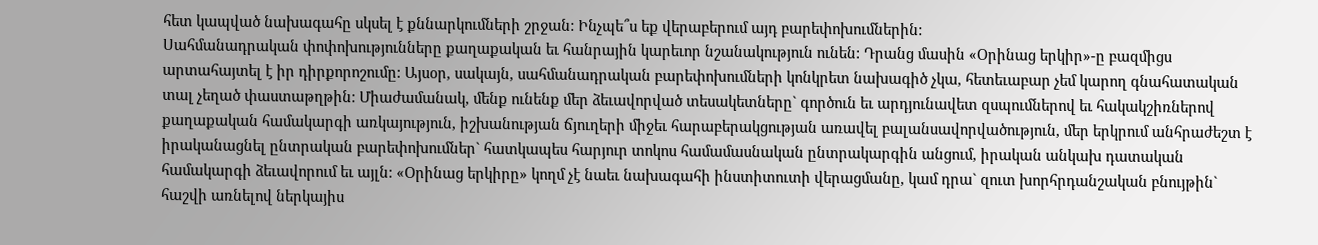հետ կապված նախագահը սկսել է քննարկումների շրջան: Ինչպե՞ս եք վերաբերում այդ բարեփոխումներին:
Սահմանադրական փոփոխությունները քաղաքական եւ հանրային կարեւոր նշանակություն ունեն: Դրանց մասին «Օրինաց երկիր»-ը բազմիցս արտահայտել է իր դիրքորոշումը: Այսօր, սակայն, սահմանադրական բարեփոխումների կոնկրետ նախագիծ չկա, հետեւաբար չեմ կարող գնահատական տալ չեղած փաստաթղթին: Միաժամանակ, մենք ունենք մեր ձեւավորված տեսակետները` գործուն եւ արդյունավետ զսպումներով եւ հակակշիռներով քաղաքական համակարգի առկայություն, իշխանության ճյուղերի միջեւ հարաբերակցության առավել բալանսավորվածություն, մեր երկրում անհրաժեշտ է իրականացնել ընտրական բարեփոխումներ` հատկապես հարյուր տոկոս համամասնական ընտրակարգին անցում, իրական անկախ դատական համակարգի ձեւավորում եւ այլն: «Օրինաց երկիրը» կողմ չէ նաեւ նախագահի ինստիտուտի վերացմանը, կամ դրա` զուտ խորհրդանշական բնույթին` հաշվի առնելով ներկայիս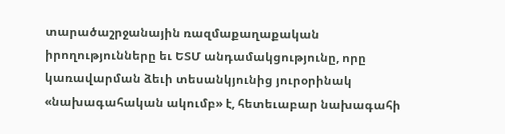տարածաշրջանային ռազմաքաղաքական իրողությունները եւ ԵՏՄ անդամակցությունը, որը կառավարման ձեւի տեսանկյունից յուրօրինակ «նախագահական ակումբ» է, հետեւաբար նախագահի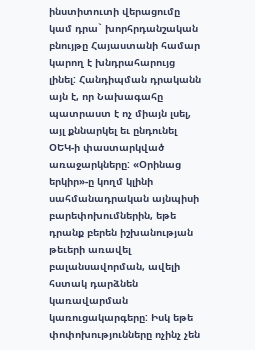ինստիտուտի վերացումը կամ դրա` խորհրդանշական բնույթը Հայաստանի համար կարող է խնդրահարույց լինել: Հանդիպման դրականն այն է, որ Նախագահը պատրաստ է ոչ միայն լսել, այլ քննարկել եւ ընդունել ՕԵԿ-ի փաստարկված առաջարկները: «Օրինաց երկիր»-ը կողմ կլինի սահմանադրական այնպիսի բարեփոխումներին, եթե դրանք բերեն իշխանության թեւերի առավել բալանսավորման, ավելի հստակ դարձնեն կառավարման կառուցակարգերը: Իսկ եթե փոփոխությունները ոչինչ չեն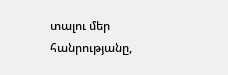տալու մեր հանրությանը,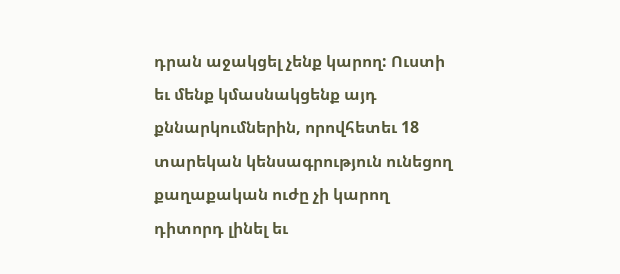դրան աջակցել չենք կարող: Ուստի եւ մենք կմասնակցենք այդ քննարկումներին, որովհետեւ 18 տարեկան կենսագրություն ունեցող քաղաքական ուժը չի կարող դիտորդ լինել եւ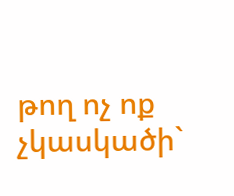թող ոչ ոք չկասկածի`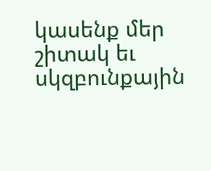կասենք մեր շիտակ եւ սկզբունքային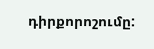դիրքորոշումը: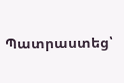Պատրաստեց՝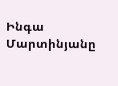Ինգա Մարտինյանը